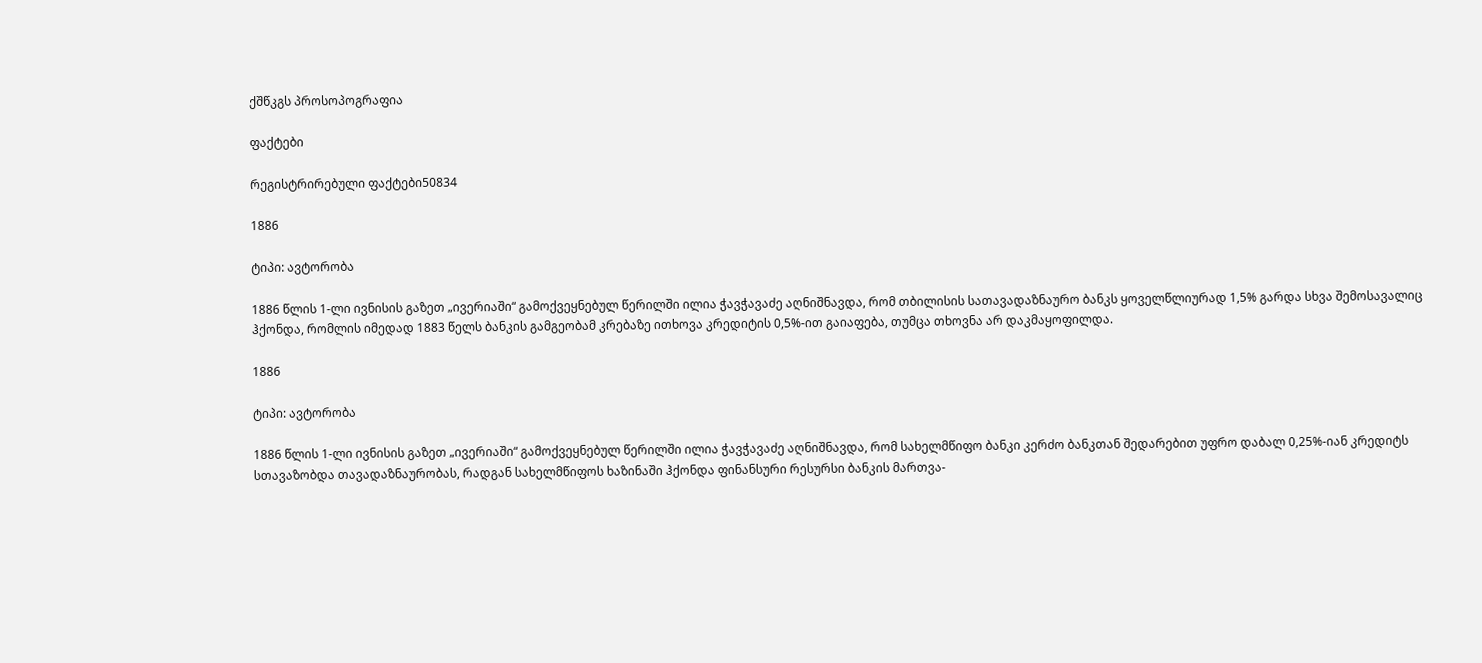ქშწკგს პროსოპოგრაფია

ფაქტები

რეგისტრირებული ფაქტები50834

1886

ტიპი: ავტორობა

1886 წლის 1-ლი ივნისის გაზეთ „ივერიაში“ გამოქვეყნებულ წერილში ილია ჭავჭავაძე აღნიშნავდა, რომ თბილისის სათავადაზნაურო ბანკს ყოველწლიურად 1,5% გარდა სხვა შემოსავალიც ჰქონდა, რომლის იმედად 1883 წელს ბანკის გამგეობამ კრებაზე ითხოვა კრედიტის 0,5%-ით გაიაფება, თუმცა თხოვნა არ დაკმაყოფილდა.

1886

ტიპი: ავტორობა

1886 წლის 1-ლი ივნისის გაზეთ „ივერიაში“ გამოქვეყნებულ წერილში ილია ჭავჭავაძე აღნიშნავდა, რომ სახელმწიფო ბანკი კერძო ბანკთან შედარებით უფრო დაბალ 0,25%-იან კრედიტს სთავაზობდა თავადაზნაურობას, რადგან სახელმწიფოს ხაზინაში ჰქონდა ფინანსური რესურსი ბანკის მართვა-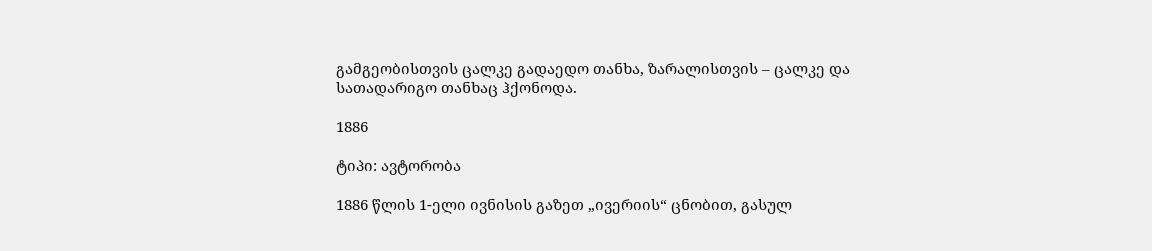გამგეობისთვის ცალკე გადაედო თანხა, ზარალისთვის – ცალკე და სათადარიგო თანხაც ჰქონოდა.

1886

ტიპი: ავტორობა

1886 წლის 1-ელი ივნისის გაზეთ „ივერიის“ ცნობით, გასულ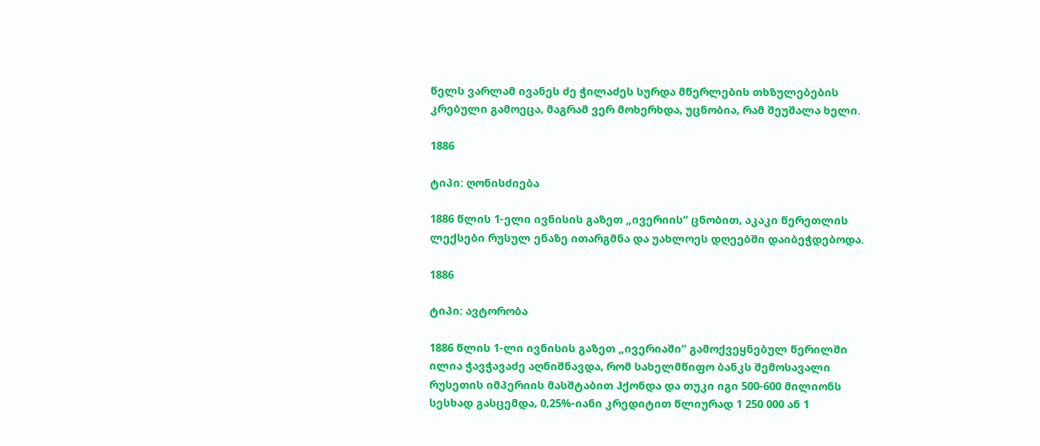წელს ვარლამ ივანეს ძე ჭილაძეს სურდა მწერლების თხზულებების კრებული გამოეცა, მაგრამ ვერ მოხერხდა, უცნობია, რამ შეუშალა ხელი.

1886

ტიპი: ღონისძიება

1886 წლის 1-ელი ივნისის გაზეთ „ივერიის“ ცნობით, აკაკი წერეთლის ლექსები რუსულ ენაზე ითარგმნა და უახლოეს დღეებში დაიბეჭდებოდა.

1886

ტიპი: ავტორობა

1886 წლის 1-ლი ივნისის გაზეთ „ივერიაში“ გამოქვეყნებულ წერილში ილია ჭავჭავაძე აღნიშნავდა, რომ სახელმწიფო ბანკს შემოსავალი რუსეთის იმპერიის მასშტაბით ჰქონდა და თუკი იგი 500-600 მილიონს სესხად გასცემდა, 0,25%-იანი კრედიტით წლიურად 1 250 000 ან 1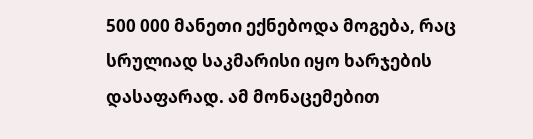500 000 მანეთი ექნებოდა მოგება, რაც სრულიად საკმარისი იყო ხარჯების დასაფარად. ამ მონაცემებით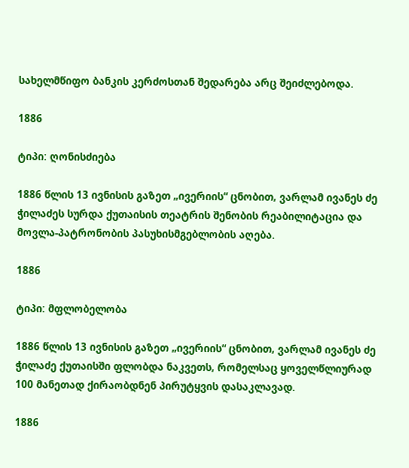სახელმწიფო ბანკის კერძოსთან შედარება არც შეიძლებოდა.

1886

ტიპი: ღონისძიება

1886 წლის 13 ივნისის გაზეთ „ივერიის“ ცნობით, ვარლამ ივანეს ძე ჭილაძეს სურდა ქუთაისის თეატრის შენობის რეაბილიტაცია და მოვლა-პატრონობის პასუხისმგებლობის აღება.

1886

ტიპი: მფლობელობა

1886 წლის 13 ივნისის გაზეთ „ივერიის“ ცნობით, ვარლამ ივანეს ძე ჭილაძე ქუთაისში ფლობდა ნაკვეთს, რომელსაც ყოველწლიურად 100 მანეთად ქირაობდნენ პირუტყვის დასაკლავად.

1886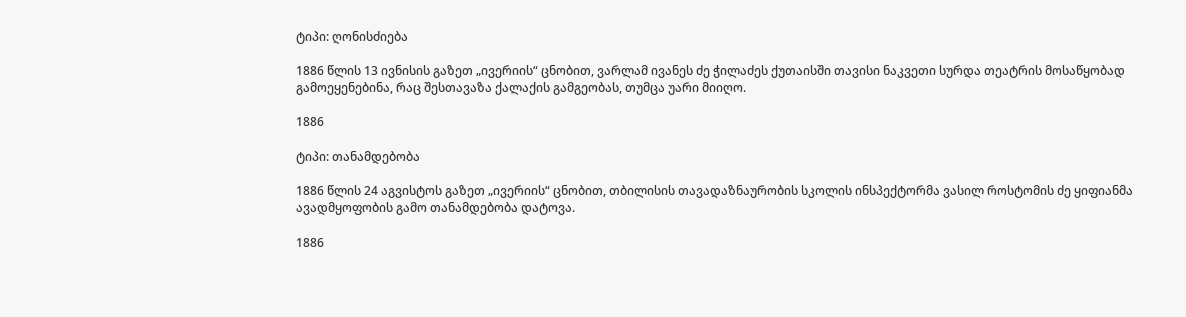ტიპი: ღონისძიება

1886 წლის 13 ივნისის გაზეთ „ივერიის“ ცნობით, ვარლამ ივანეს ძე ჭილაძეს ქუთაისში თავისი ნაკვეთი სურდა თეატრის მოსაწყობად გამოეყენებინა, რაც შესთავაზა ქალაქის გამგეობას, თუმცა უარი მიიღო.

1886

ტიპი: თანამდებობა

1886 წლის 24 აგვისტოს გაზეთ „ივერიის“ ცნობით, თბილისის თავადაზნაურობის სკოლის ინსპექტორმა ვასილ როსტომის ძე ყიფიანმა ავადმყოფობის გამო თანამდებობა დატოვა.

1886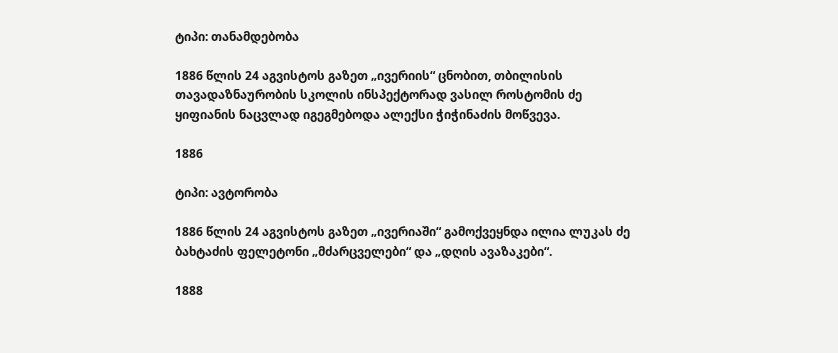ტიპი: თანამდებობა

1886 წლის 24 აგვისტოს გაზეთ „ივერიის“ ცნობით, თბილისის თავადაზნაურობის სკოლის ინსპექტორად ვასილ როსტომის ძე ყიფიანის ნაცვლად იგეგმებოდა ალექსი ჭიჭინაძის მოწვევა.

1886

ტიპი: ავტორობა

1886 წლის 24 აგვისტოს გაზეთ „ივერიაში“ გამოქვეყნდა ილია ლუკას ძე ბახტაძის ფელეტონი „მძარცველები“ და „დღის ავაზაკები“.

1888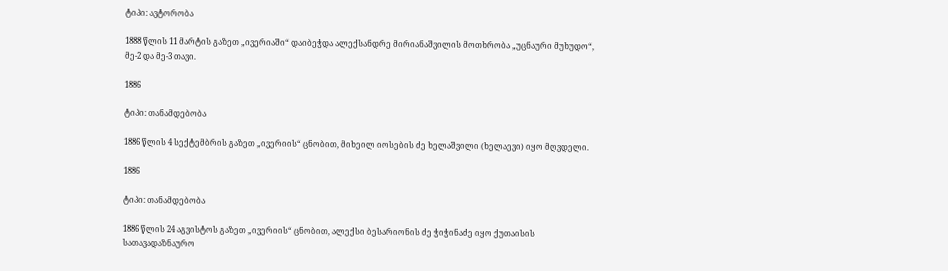ტიპი: ავტორობა

1888 წლის 11 მარტის გაზეთ „ივერიაში“ დაიბეჭდა ალექსანდრე მირიანაშვილის მოთხრობა „უცნაური მუხუდო“, მე-2 და მე-3 თავი.

1886

ტიპი: თანამდებობა

1886 წლის 4 სექტემბრის გაზეთ „ივერიის“ ცნობით, მიხეილ იოსების ძე ხელაშვილი (ხელაევი) იყო მღვდელი.

1886

ტიპი: თანამდებობა

1886 წლის 24 აგვისტოს გაზეთ „ივერიის“ ცნობით, ალექსი ბესარიონის ძე ჭიჭინაძე იყო ქუთაისის სათავადაზნაურო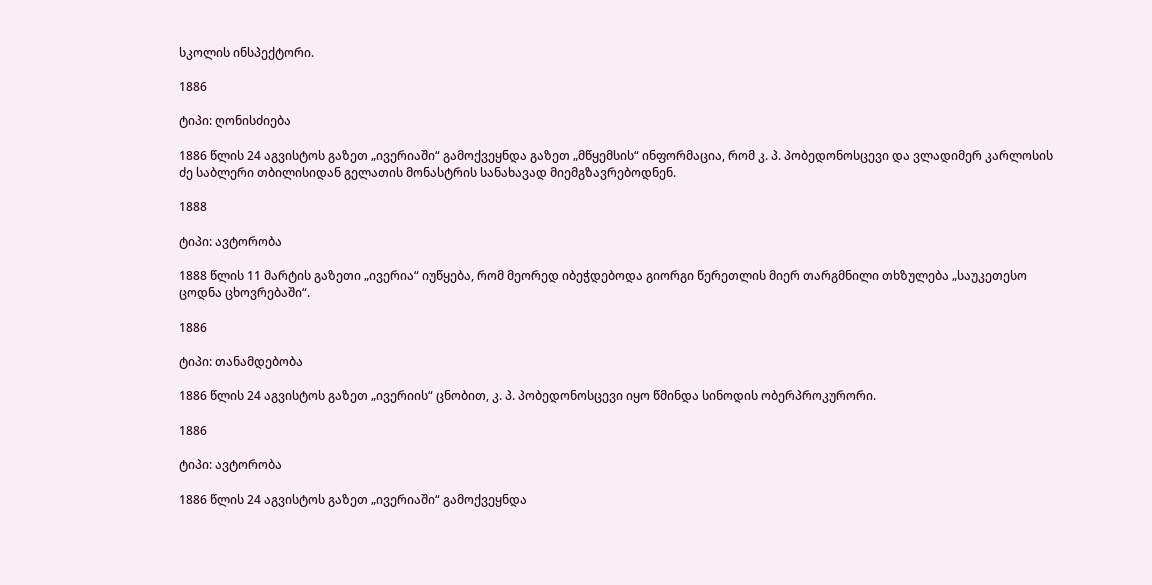სკოლის ინსპექტორი.

1886

ტიპი: ღონისძიება

1886 წლის 24 აგვისტოს გაზეთ „ივერიაში“ გამოქვეყნდა გაზეთ „მწყემსის“ ინფორმაცია, რომ კ. პ. პობედონოსცევი და ვლადიმერ კარლოსის ძე საბლერი თბილისიდან გელათის მონასტრის სანახავად მიემგზავრებოდნენ.

1888

ტიპი: ავტორობა

1888 წლის 11 მარტის გაზეთი „ივერია“ იუწყება, რომ მეორედ იბეჭდებოდა გიორგი წერეთლის მიერ თარგმნილი თხზულება „საუკეთესო ცოდნა ცხოვრებაში“.

1886

ტიპი: თანამდებობა

1886 წლის 24 აგვისტოს გაზეთ „ივერიის“ ცნობით, კ. პ. პობედონოსცევი იყო წმინდა სინოდის ობერპროკურორი.

1886

ტიპი: ავტორობა

1886 წლის 24 აგვისტოს გაზეთ „ივერიაში“ გამოქვეყნდა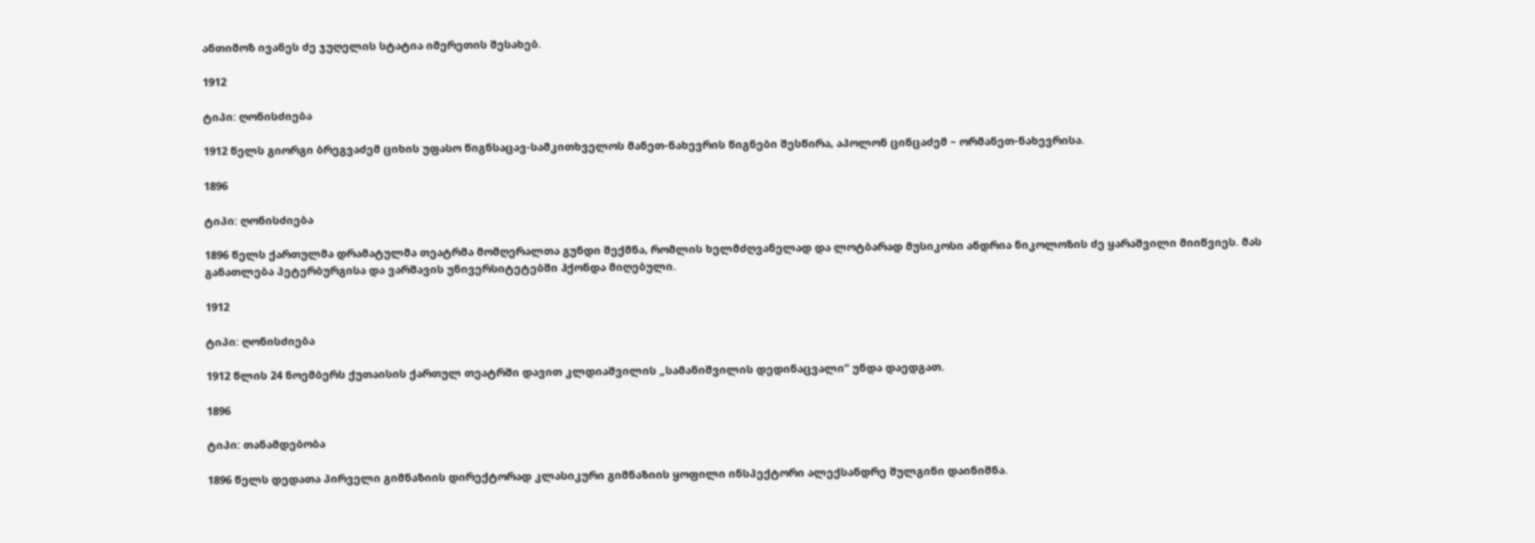ანთიმოზ ივანეს ძე ჯუღელის სტატია იმერეთის შესახებ.

1912

ტიპი: ღონისძიება

1912 წელს გიორგი ბრეგვაძემ ციხის უფასო წიგნსაცავ-სამკითხველოს მანეთ-ნახევრის წიგნები შესწირა, აპოლონ ცინცაძემ – ორმანეთ-ნახევრისა.

1896

ტიპი: ღონისძიება

1896 წელს ქართულმა დრამატულმა თეატრმა მომღერალთა გუნდი შექმნა, რომლის ხელმძღვანელად და ლოტბარად მუსიკოსი ანდრია ნიკოლოზის ძე ყარაშვილი მიიწვიეს. მას განათლება პეტერბურგისა და ვარშავის უნივერსიტეტებში ჰქონდა მიღებული.

1912

ტიპი: ღონისძიება

1912 წლის 24 ნოემბერს ქუთაისის ქართულ თეატრში დავით კლდიაშვილის „სამანიშვილის დედინაცვალი“ უნდა დაედგათ.

1896

ტიპი: თანამდებობა

1896 წელს დედათა პირველი გიმნაზიის დირექტორად კლასიკური გიმნაზიის ყოფილი ინსპექტორი ალექსანდრე შულგინი დაინიშნა.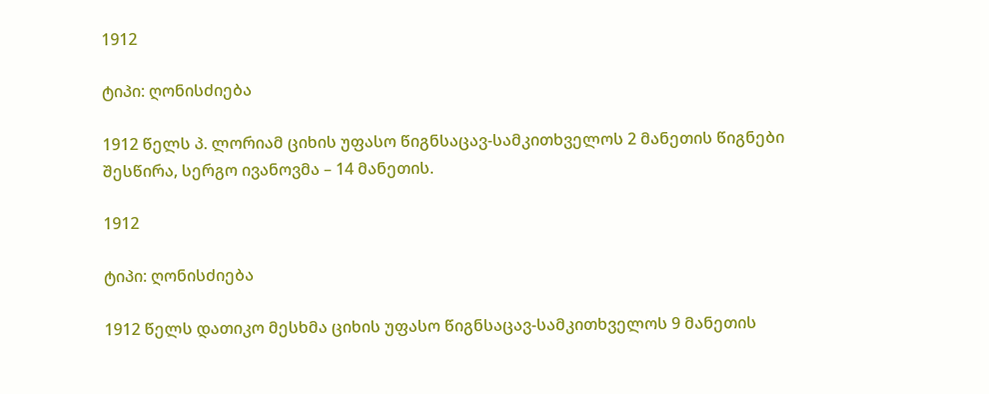1912

ტიპი: ღონისძიება

1912 წელს პ. ლორიამ ციხის უფასო წიგნსაცავ-სამკითხველოს 2 მანეთის წიგნები შესწირა, სერგო ივანოვმა – 14 მანეთის.

1912

ტიპი: ღონისძიება

1912 წელს დათიკო მესხმა ციხის უფასო წიგნსაცავ-სამკითხველოს 9 მანეთის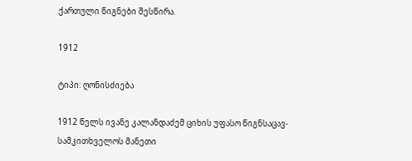ქართული წიგნები შესწირა.

1912

ტიპი: ღონისძიება

1912 წელს ივანე კალანდაძემ ციხის უფასო წიგნსაცავ-სამკითხველოს მანეთი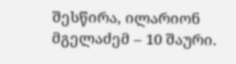შესწირა, ილარიონ მგელაძემ – 10 შაური.